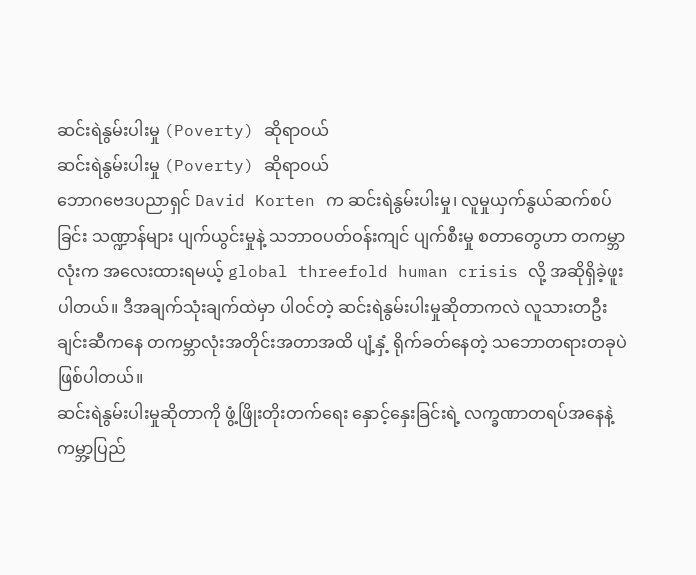ဆင်းရဲနွမ်းပါးမှု (Poverty) ဆိုရာဝယ်
ဆင်းရဲနွမ်းပါးမှု (Poverty) ဆိုရာဝယ်
ဘောဂဗေဒပညာရှင် David Korten က ဆင်းရဲနွမ်းပါးမှု၊ လူမှုယှက်နွယ်ဆက်စပ်ခြင်း သဏ္ဍာန်များ ပျက်ယွင်းမှုနဲ့ သဘာဝပတ်ဝန်းကျင် ပျက်စီးမှု စတာတွေဟာ တကမ္ဘာလုံးက အလေးထားရမယ့် global threefold human crisis လို့ အဆိုရှိခဲ့ဖူးပါတယ်။ ဒီအချက်သုံးချက်ထဲမှာ ပါဝင်တဲ့ ဆင်းရဲနွမ်းပါးမှုဆိုတာကလဲ လူသားတဦးချင်းဆီကနေ တကမ္ဘာလုံးအတိုင်းအတာအထိ ပျံ့နှံ့ ရိုက်ခတ်နေတဲ့ သဘောတရားတခုပဲ ဖြစ်ပါတယ်။
ဆင်းရဲနွမ်းပါးမှုဆိုတာကို ဖွံ့ဖြိုးတိုးတက်ရေး နှောင့်နှေးခြင်းရဲ့ လက္ခဏာတရပ်အနေနဲ့ ကမ္ဘာ့ပြည်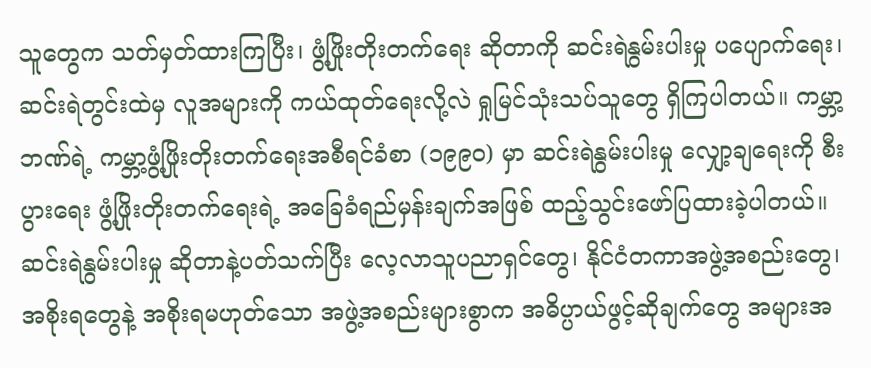သူတွေက သတ်မှတ်ထားကြပြီး၊ ဖွံ့ဖြိုးတိုးတက်ရေး ဆိုတာကို ဆင်းရဲနွမ်းပါးမှု ပပျောက်ရေး၊ ဆင်းရဲတွင်းထဲမှ လူအများကို ကယ်ထုတ်ရေးလို့လဲ ရှုမြင်သုံးသပ်သူတွေ ရှိကြပါတယ်။ ကမ္ဘာ့ဘဏ်ရဲ့ ကမ္ဘာ့ဖွံ့ဖြိုးတိုးတက်ရေးအစီရင်ခံစာ (၁၉၉၀) မှာ ဆင်းရဲနွမ်းပါးမှု လျှော့ချရေးကို စီးပွားရေး ဖွံ့ဖြိုးတိုးတက်ရေးရဲ့ အခြေခံရည်မှန်းချက်အဖြစ် ထည့်သွင်းဖော်ပြထားခဲ့ပါတယ်။
ဆင်းရဲနွမ်းပါးမှု ဆိုတာနဲ့ပတ်သက်ပြီး လေ့လာသူပညာရှင်တွေ၊ နိုင်ငံတကာအဖွဲ့အစည်းတွေ၊ အစိုးရတွေနဲ့ အစိုးရမဟုတ်သော အဖွဲ့အစည်းများစွာက အဓိပ္ပာယ်ဖွင့်ဆိုချက်တွေ အများအ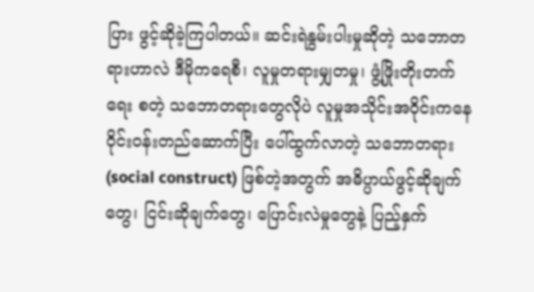ပြား ဖွင့်ဆိုခဲ့ကြပါတယ်။ ဆင်းရဲနွမ်းပါးမှုဆိုတဲ့ သဘောတရားဟာလဲ ဒီမိုကရေစီ၊ လူမှုတရားမျှတမှု၊ ဖွံ့ဖြိုးတိုးတက်ရေး စတဲ့ သဘောတရားတွေလိုပဲ လူမှုအသိုင်းအဝိုင်းကနေ ဝိုင်းဝန်းတည်ဆောက်ပြီး ပေါ်ထွက်လာတဲ့ သဘောတရား (social construct) ဖြစ်တဲ့အတွက် အဓိပ္ပာယ်ဖွင့်ဆိုချက်တွေ၊ ငြင်းဆိုချက်တွေ၊ ပြောင်းလဲမှုတွေနဲ့ ပြည့်နှက်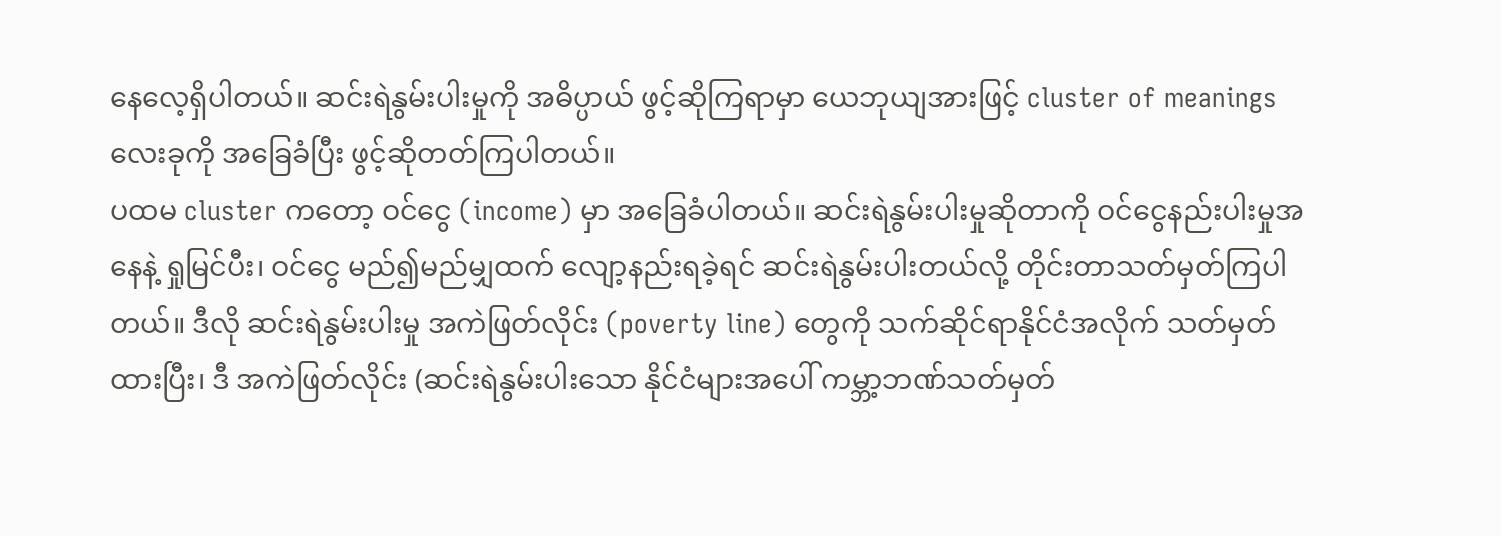နေလေ့ရှိပါတယ်။ ဆင်းရဲနွမ်းပါးမှုကို အဓိပ္ပာယ် ဖွင့်ဆိုကြရာမှာ ယေဘုယျအားဖြင့် cluster of meanings လေးခုကို အခြေခံပြီး ဖွင့်ဆိုတတ်ကြပါတယ်။
ပထမ cluster ကတော့ ဝင်ငွေ (income) မှာ အခြေခံပါတယ်။ ဆင်းရဲနွမ်းပါးမှုဆိုတာကို ဝင်ငွေနည်းပါးမှုအနေနဲ့ ရှုမြင်ပီး၊ ဝင်ငွေ မည်၍မည်မျှထက် လျော့နည်းရခဲ့ရင် ဆင်းရဲနွမ်းပါးတယ်လို့ တိုင်းတာသတ်မှတ်ကြပါတယ်။ ဒီလို ဆင်းရဲနွမ်းပါးမှု အကဲဖြတ်လိုင်း (poverty line) တွေကို သက်ဆိုင်ရာနိုင်ငံအလိုက် သတ်မှတ်ထားပြီး၊ ဒီ အကဲဖြတ်လိုင်း (ဆင်းရဲနွမ်းပါးသော နိုင်ငံများအပေါ် ကမ္ဘာ့ဘဏ်သတ်မှတ်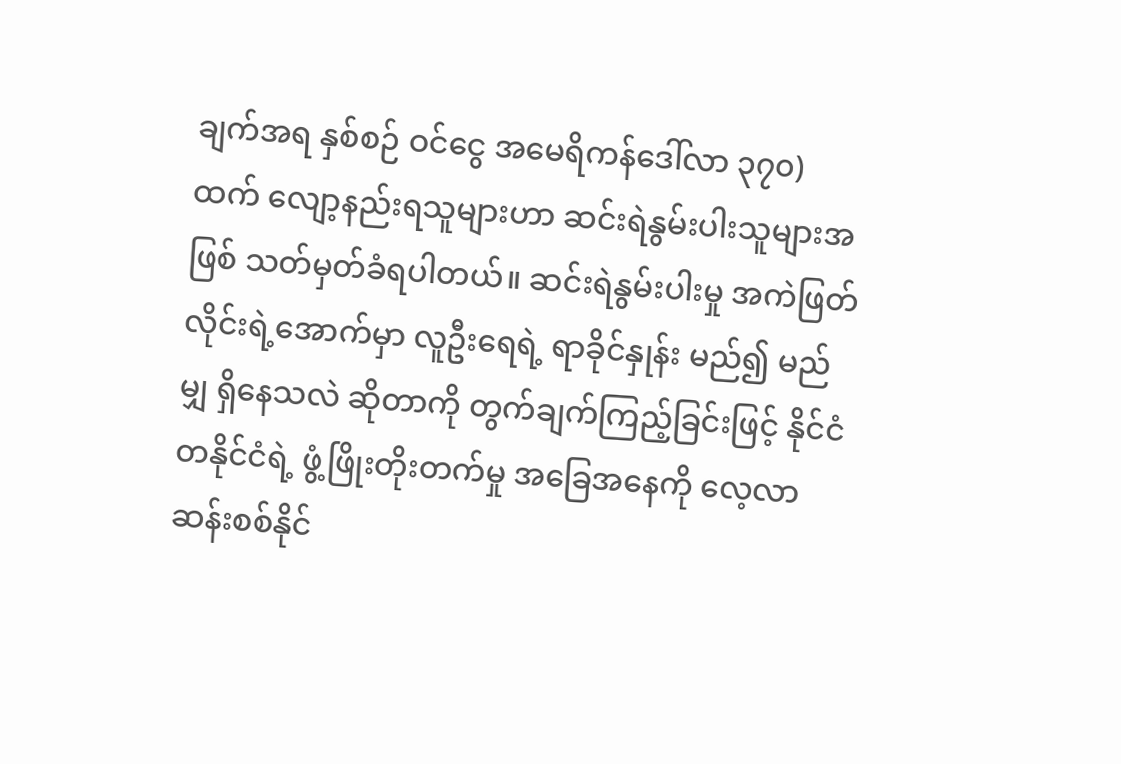ချက်အရ နှစ်စဉ် ဝင်ငွေ အမေရိကန်ဒေါ်လာ ၃၇၀) ထက် လျော့နည်းရသူများဟာ ဆင်းရဲနွမ်းပါးသူများအဖြစ် သတ်မှတ်ခံရပါတယ်။ ဆင်းရဲနွမ်းပါးမှု အကဲဖြတ်လိုင်းရဲ့အောက်မှာ လူဦးရေရဲ့ ရာခိုင်နှုန်း မည်၍ မည်မျှ ရှိနေသလဲ ဆိုတာကို တွက်ချက်ကြည့်ခြင်းဖြင့် နိုင်ငံတနိုင်ငံရဲ့ ဖွံ့ဖြိုးတိုးတက်မှု အခြေအနေကို လေ့လာဆန်းစစ်နိုင်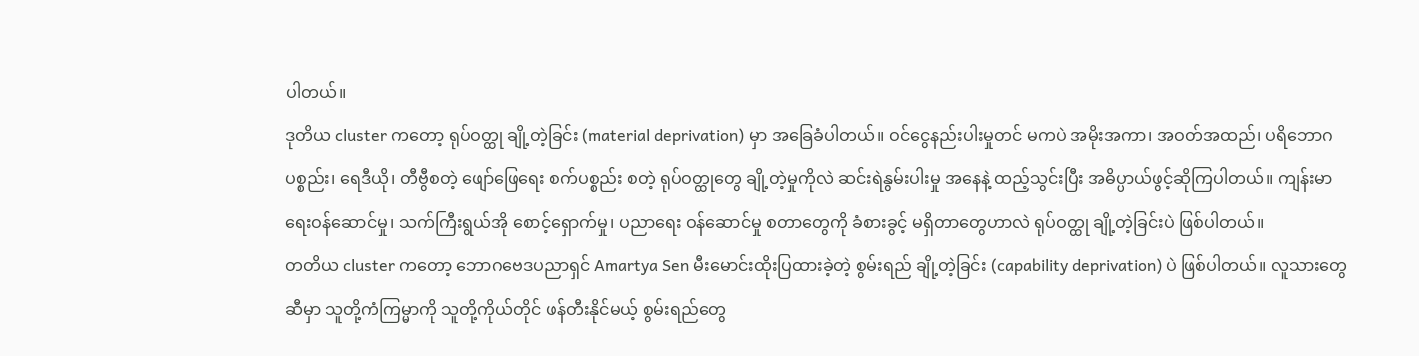ပါတယ်။
ဒုတိယ cluster ကတော့ ရုပ်ဝတ္ထု ချို့တဲ့ခြင်း (material deprivation) မှာ အခြေခံပါတယ်။ ဝင်ငွေနည်းပါးမှုတင် မကပဲ အမိုးအကာ၊ အဝတ်အထည်၊ ပရိဘောဂပစ္စည်း၊ ရေဒီယို၊ တီဗွီစတဲ့ ဖျော်ဖြေရေး စက်ပစ္စည်း စတဲ့ ရုပ်ဝတ္ထုတွေ ချို့တဲ့မှုကိုလဲ ဆင်းရဲနွမ်းပါးမှု အနေနဲ့ ထည့်သွင်းပြီး အဓိပ္ပာယ်ဖွင့်ဆိုကြပါတယ်။ ကျန်းမာရေးဝန်ဆောင်မှု၊ သက်ကြီးရွယ်အို စောင့်ရှောက်မှု၊ ပညာရေး ဝန်ဆောင်မှု စတာတွေကို ခံစားခွင့် မရှိတာတွေဟာလဲ ရုပ်ဝတ္ထု ချို့တဲ့ခြင်းပဲ ဖြစ်ပါတယ်။
တတိယ cluster ကတော့ ဘောဂဗေဒပညာရှင် Amartya Sen မီးမောင်းထိုးပြထားခဲ့တဲ့ စွမ်းရည် ချို့တဲ့ခြင်း (capability deprivation) ပဲ ဖြစ်ပါတယ်။ လူသားတွေဆီမှာ သူတို့ကံကြမ္မာကို သူတို့ကိုယ်တိုင် ဖန်တီးနိုင်မယ့် စွမ်းရည်တွေ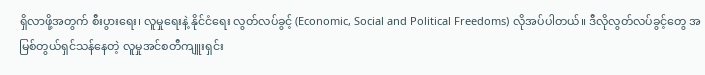ရှိလာဖို့အတွက် စီးပွားရေး၊ လူမှုရေးနဲ့ နိုင်ငံရေး လွတ်လပ်ခွင့် (Economic, Social and Political Freedoms) လိုအပ်ပါတယ်။ ဒီလိုလွတ်လပ်ခွင့်တွေ အမြစ်တွယ်ရှင်သန်နေတဲ့ လူမှုအင်စတီကျူးရှင်း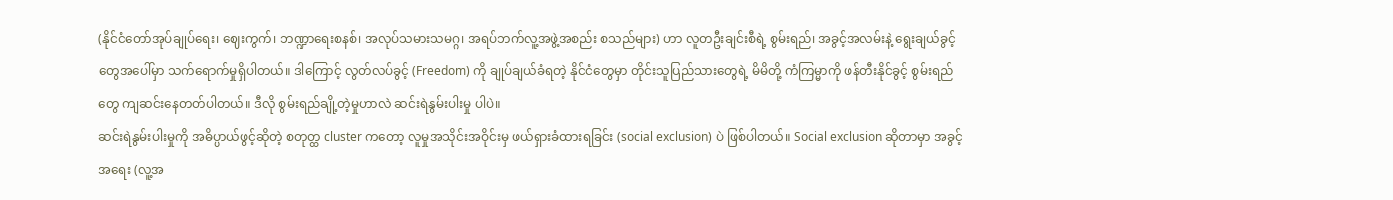(နိုင်ငံတော်အုပ်ချုပ်ရေး၊ ဈေးကွက်၊ ဘဏ္ဍာရေးစနစ်၊ အလုပ်သမားသမဂ္ဂ၊ အရပ်ဘက်လူ့အဖွဲ့အစည်း စသည်များ) ဟာ လူတဦးချင်းစီရဲ့ စွမ်းရည်၊ အခွင့်အလမ်းနဲ့ ရွေးချယ်ခွင့်တွေအပေါ်မှာ သက်ရောက်မှုရှိပါတယ်။ ဒါကြောင့် လွတ်လပ်ခွင့် (Freedom) ကို ချုပ်ချယ်ခံရတဲ့ နိုင်ငံတွေမှာ တိုင်းသူပြည်သားတွေရဲ့ မိမိတို့ ကံကြမ္မာကို ဖန်တီးနိုင်ခွင့် စွမ်းရည်တွေ ကျဆင်းနေတတ်ပါတယ်။ ဒီလို စွမ်းရည်ချို့တဲ့မှုဟာလဲ ဆင်းရဲနွမ်းပါးမှု ပါပဲ။
ဆင်းရဲနွမ်းပါးမှုကို အဓိပ္ပာယ်ဖွင့်ဆိုတဲ့ စတုတ္ထ cluster ကတော့ လူမှုအသိုင်းအဝိုင်းမှ ဖယ်ရှားခံထားရခြင်း (social exclusion) ပဲ ဖြစ်ပါတယ်။ Social exclusion ဆိုတာမှာ အခွင့်အရေး (လူ့အ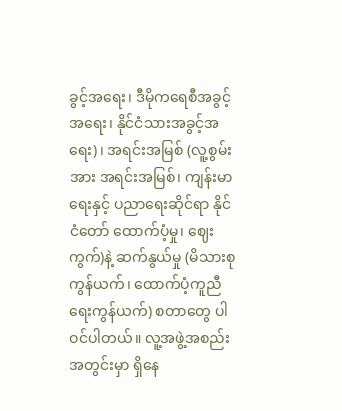ခွင့်အရေး၊ ဒီမိုကရေစီအခွင့်အရေး၊ နိုင်ငံသားအခွင့်အရေး)၊ အရင်းအမြစ် (လူ့စွမ်းအား အရင်းအမြစ်၊ ကျန်းမာရေးနှင့် ပညာရေးဆိုင်ရာ နိုင်ငံတော် ထောက်ပံ့မှု၊ ဈေးကွက်)နဲ့ ဆက်နွယ်မှု (မိသားစု ကွန်ယက်၊ ထောက်ပံ့ကူညီရေးကွန်ယက်) စတာတွေ ပါဝင်ပါတယ်။ လူ့အဖွဲ့အစည်း အတွင်းမှာ ရှိနေ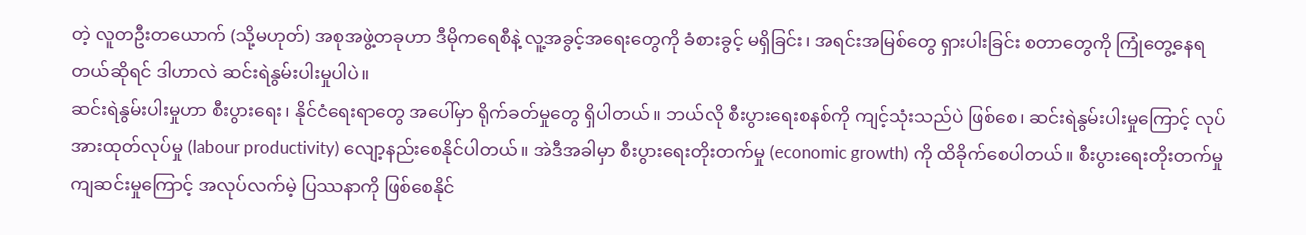တဲ့ လူတဦးတယောက် (သို့မဟုတ်) အစုအဖွဲ့တခုဟာ ဒီမိုကရေစီနဲ့ လူ့အခွင့်အရေးတွေကို ခံစားခွင့် မရှိခြင်း၊ အရင်းအမြစ်တွေ ရှားပါးခြင်း စတာတွေကို ကြုံတွေ့နေရတယ်ဆိုရင် ဒါဟာလဲ ဆင်းရဲနွမ်းပါးမှုပါပဲ။
ဆင်းရဲနွမ်းပါးမှုဟာ စီးပွားရေး၊ နိုင်ငံရေးရာတွေ အပေါ်မှာ ရိုက်ခတ်မှုတွေ ရှိပါတယ်။ ဘယ်လို စီးပွားရေးစနစ်ကို ကျင့်သုံးသည်ပဲ ဖြစ်စေ၊ ဆင်းရဲနွမ်းပါးမှုကြောင့် လုပ်အားထုတ်လုပ်မှု (labour productivity) လျော့နည်းစေနိုင်ပါတယ်။ အဲဒီအခါမှာ စီးပွားရေးတိုးတက်မှု (economic growth) ကို ထိခိုက်စေပါတယ်။ စီးပွားရေးတိုးတက်မှု ကျဆင်းမှုကြောင့် အလုပ်လက်မဲ့ ပြဿနာကို ဖြစ်စေနိုင်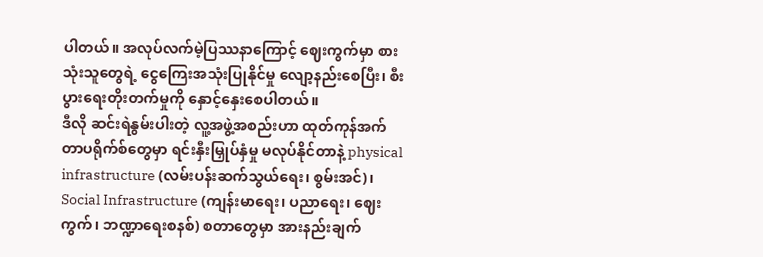ပါတယ်။ အလုပ်လက်မဲ့ပြဿနာကြောင့် ဈေးကွက်မှာ စားသုံးသူတွေရဲ့ ငွေကြေးအသုံးပြုနိုင်မှု လျော့နည်းစေပြီး၊ စီးပွားရေးတိုးတက်မှုကို နှောင့်နှေးစေပါတယ်။
ဒီလို ဆင်းရဲနွမ်းပါးတဲ့ လူ့အဖွဲ့အစည်းဟာ ထုတ်ကုန်အက်တာပရိုက်စ်တွေမှာ ရင်းနှီးမြှုပ်နှံမှု မလုပ်နိုင်တာနဲ့ physical infrastructure (လမ်းပန်းဆက်သွယ်ရေး၊ စွမ်းအင်)၊ Social Infrastructure (ကျန်းမာရေး၊ ပညာရေး၊ ဈေးကွက်၊ ဘဏ္ဍာရေးစနစ်) စတာတွေမှာ အားနည်းချက်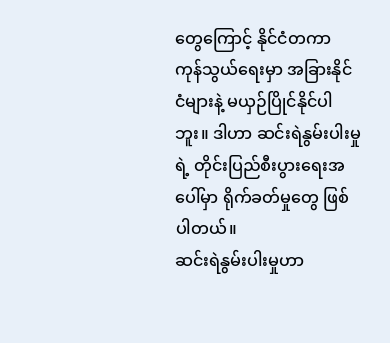တွေကြောင့် နိုင်ငံတကာ ကုန်သွယ်ရေးမှာ အခြားနိုင်ငံများနဲ့ မယှဉ်ပြိုင်နိုင်ပါဘူး။ ဒါဟာ ဆင်းရဲနွမ်းပါးမှုရဲ့ တိုင်းပြည်စီးပွားရေးအပေါ်မှာ ရိုက်ခတ်မှုတွေ ဖြစ်ပါတယ်။
ဆင်းရဲနွမ်းပါးမှုဟာ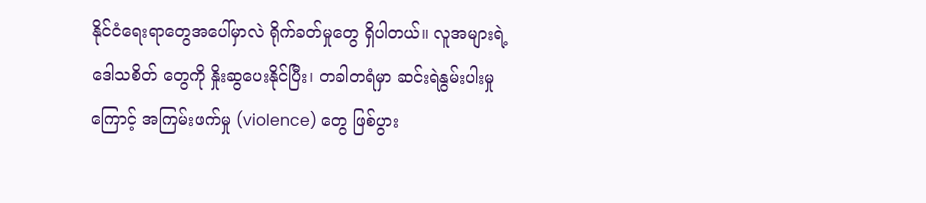နိုင်ငံရေးရာတွေအပေါ်မှာလဲ ရိုက်ခတ်မှုတွေ ရှိပါတယ်။ လူအများရဲ့ ဒေါသစိတ် တွေကို နှိုးဆွပေးနိုင်ပြီး၊ တခါတရံမှာ ဆင်းရဲနွမ်းပါးမှုကြောင့် အကြမ်းဖက်မှု (violence) တွေ ဖြစ်ပွား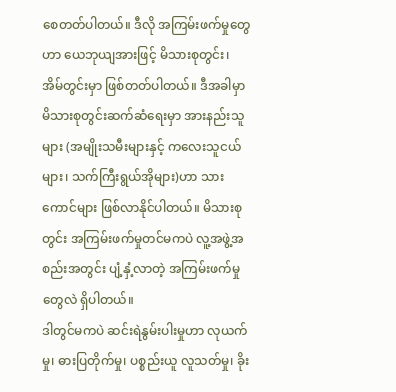စေတတ်ပါတယ်။ ဒီလို အကြမ်းဖက်မှုတွေဟာ ယေဘုယျအားဖြင့် မိသားစုတွင်း၊ အိမ်တွင်းမှာ ဖြစ်တတ်ပါတယ်။ ဒီအခါမှာ မိသားစုတွင်းဆက်ဆံရေးမှာ အားနည်းသူများ (အမျိုးသမီးများနှင့် ကလေးသူငယ်များ၊ သက်ကြီးရွယ်အိုများ)ဟာ သားကောင်များ ဖြစ်လာနိုင်ပါတယ်။ မိသားစုတွင်း အကြမ်းဖက်မှုတင်မကပဲ လူ့အဖွဲ့အစည်းအတွင်း ပျံ့နှံ့လာတဲ့ အကြမ်းဖက်မှုတွေလဲ ရှိပါတယ်။
ဒါတွင်မကပဲ ဆင်းရဲနွမ်းပါးမှုဟာ လုယက်မှု၊ ဓားပြတိုက်မှု၊ ပစ္စည်းယူ လူသတ်မှု၊ ခိုး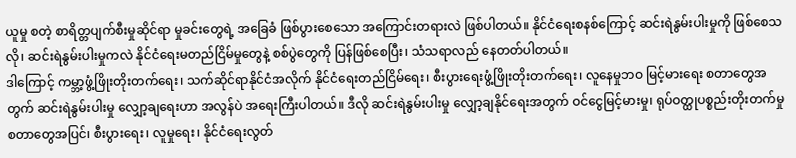ယူမှု စတဲ့ စာရိတ္တပျက်စီးမှုဆိုင်ရာ မှုခင်းတွေရဲ့ အခြေခံ ဖြစ်ပွားစေသော အကြောင်းတရားလဲ ဖြစ်ပါတယ်။ နိုင်ငံရေးစနစ်ကြောင့် ဆင်းရဲနွမ်းပါးမှုကို ဖြစ်စေသလို၊ ဆင်းရဲနွမ်းပါးမှုကလဲ နိုင်ငံရေးမတည်ငြိမ်မှုတွေနဲ့ စစ်ပွဲတွေကို ပြန်ဖြစ်စေပြီး၊ သံသရာလည် နေတတ်ပါတယ်။
ဒါကြောင့် ကမ္ဘာ့ဖွံ့ဖြိုးတိုးတက်ရေး၊ သက်ဆိုင်ရာနိုင်ငံအလိုက် နိုင်ငံရေးတည်ငြိမ်ရေး၊ စီးပွားရေးဖွံ့ဖြိုးတိုးတက်ရေး၊ လူနေမှုဘဝ မြင့်မားရေး စတာတွေအတွက် ဆင်းရဲနွမ်းပါးမှု လျှော့ချရေးဟာ အလွန်ပဲ အရေးကြီးပါတယ်။ ဒီလို ဆင်းရဲနွမ်းပါးမှု လျှော့ချနိုင်ရေးအတွက် ဝင်ငွေမြင့်မားမှု၊ ရုပ်ဝတ္ထုပစ္စည်းတိုးတက်မှု စတာတွေအပြင်၊ စီးပွားရေး၊ လူမှုရေး၊ နိုင်ငံရေးလွတ်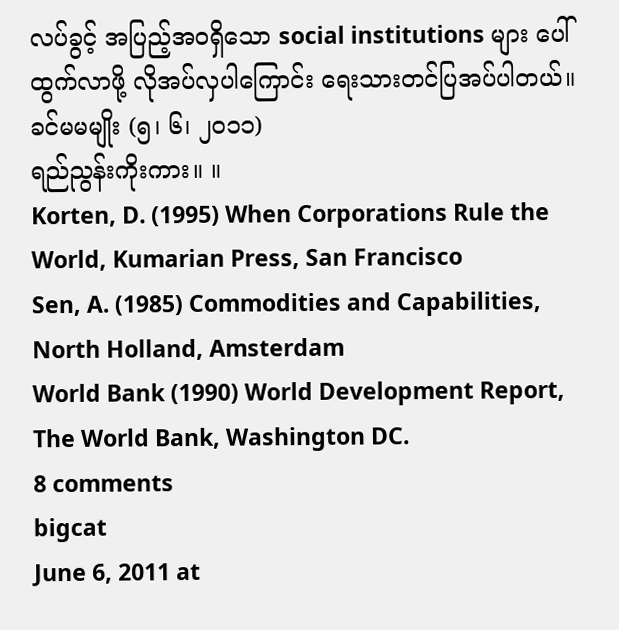လပ်ခွင့် အပြည့်အဝရှိသော social institutions များ ပေါ်ထွက်လာဖို့ လိုအပ်လှပါကြောင်း ရေးသားတင်ပြအပ်ပါတယ်။
ခင်မမမျိုး (၅၊ ၆၊ ၂၀၁၁)
ရည်ညွန်းကိုးကား။ ။
Korten, D. (1995) When Corporations Rule the World, Kumarian Press, San Francisco
Sen, A. (1985) Commodities and Capabilities, North Holland, Amsterdam
World Bank (1990) World Development Report, The World Bank, Washington DC.
8 comments
bigcat
June 6, 2011 at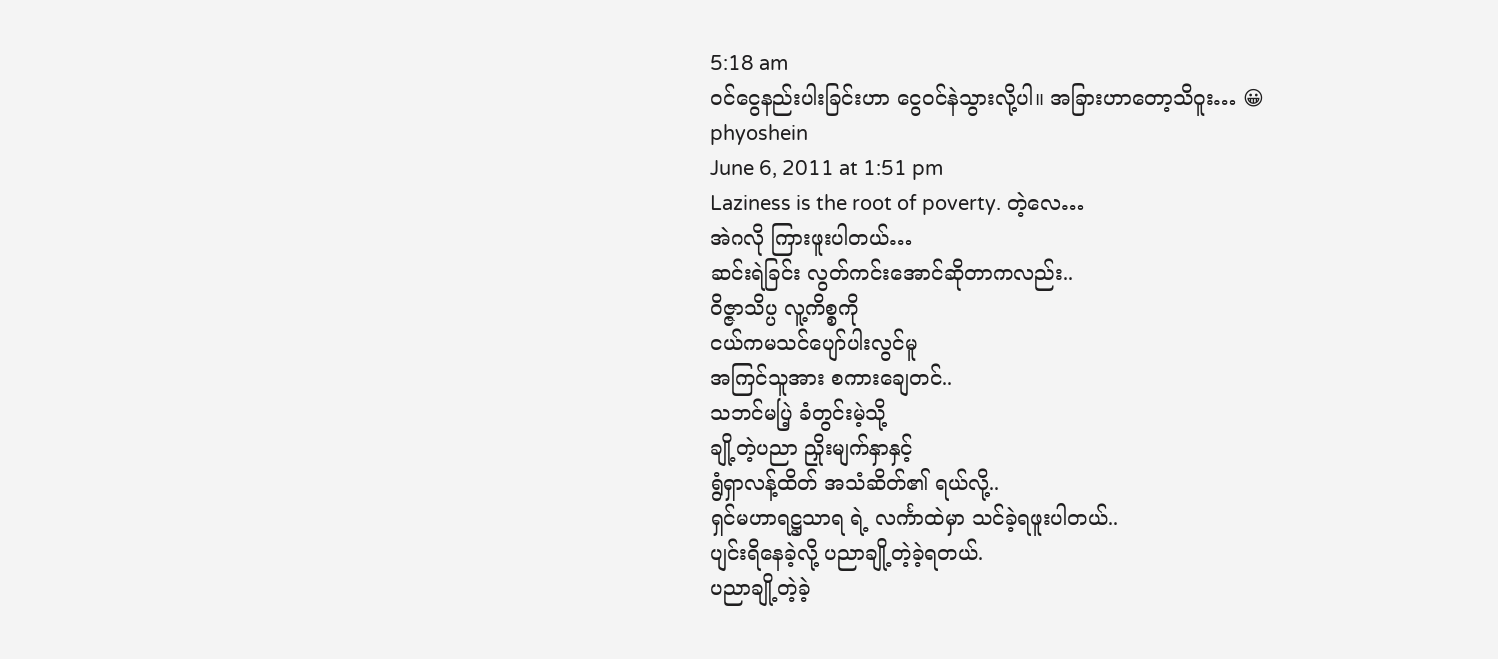5:18 am
ဝင်ငွေနည်းပါးခြင်းဟာ ငွေဝင်နဲသွားလို့ပါ။ အခြားဟာတော့သိဝူး… 😀
phyoshein
June 6, 2011 at 1:51 pm
Laziness is the root of poverty. တဲ့လေ…
အဲဂလို ကြားဖူးပါတယ်…
ဆင်းရဲခြင်း လွတ်ကင်းအောင်ဆိုတာကလည်း..
ဝိဇ္ဇာသိပ္ပ လူ့ကိစ္စကို
ငယ်ကမသင်ပျော်ပါးလွင်မူ
အကြင်သူအား စကားချေတင်..
သဘင်မပြဲ့ ခံတွင်းမဲ့သို့
ချို့တဲ့ပညာ ညှိုးမျက်နှာနှင့်
ရွံရှာလန့်ထိတ် အသံဆိတ်၏ ရယ်လို့..
ရှင်မဟာရဋ္ဌသာရ ရဲ့ လင်္ကာထဲမှာ သင်ခဲ့ရဖူးပါတယ်..
ပျင်းရိနေခဲ့လို့ ပညာချို့တဲ့ခဲ့ရတယ်.
ပညာချို့တဲ့ခဲ့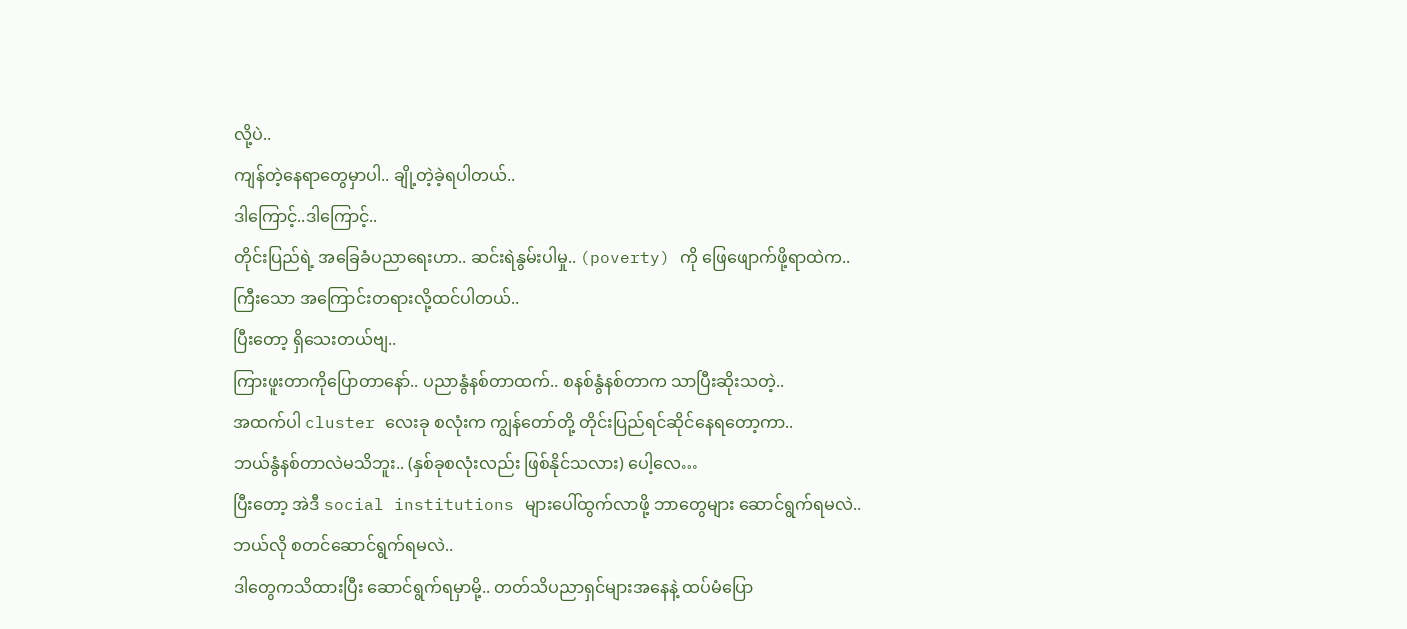လို့ပဲ..
ကျန်တဲ့နေရာတွေမှာပါ.. ချို့တဲ့ခဲ့ရပါတယ်..
ဒါကြောင့်..ဒါကြောင့်..
တိုင်းပြည်ရဲ့ အခြေခံပညာရေးဟာ.. ဆင်းရဲနွမ်းပါမှု.. (poverty) ကို ဖြေဖျောက်ဖို့ရာထဲက..
ကြီးသော အကြောင်းတရားလို့ထင်ပါတယ်..
ပြီးတော့ ရှိသေးတယ်ဗျ..
ကြားဖူးတာကိုပြောတာနော်.. ပညာနွံနစ်တာထက်.. စနစ်နွံနစ်တာက သာပြီးဆိုးသတဲ့..
အထက်ပါ cluster လေးခု စလုံးက ကျွန်တော်တို့ တိုင်းပြည်ရင်ဆိုင်နေရတော့ကာ..
ဘယ်နွံနစ်တာလဲမသိဘူး.. (နှစ်ခုစလုံးလည်း ဖြစ်နိုင်သလား) ပေါ့လေ…
ပြီးတော့ အဲဒီ social institutions များပေါ်ထွက်လာဖို့ ဘာတွေများ ဆောင်ရွက်ရမလဲ..
ဘယ်လို စတင်ဆောင်ရွက်ရမလဲ..
ဒါတွေကသိထားပြီး ဆောင်ရွက်ရမှာမို့.. တတ်သိပညာရှင်များအနေနဲ့ ထပ်မံပြော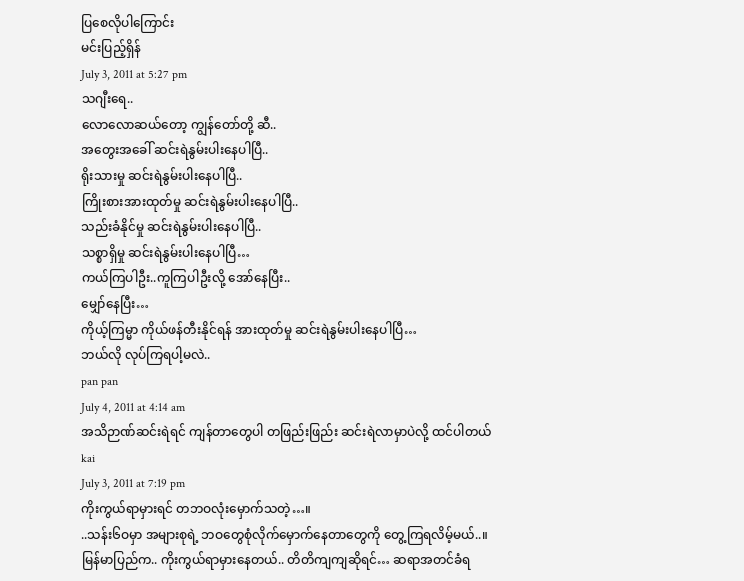ပြစေလိုပါကြောင်း
မင်းပြည့်ရှိန်
July 3, 2011 at 5:27 pm
သဂျီးရေ..
လောလောဆယ်တော့ ကျွန်တော်တို့ ဆီ..
အတွေးအခေါ် ဆင်းရဲနွမ်းပါးနေပါပြီ..
ရိုးသားမှု ဆင်းရဲနွမ်းပါးနေပါပြီ..
ကြိုးစားအားထုတ်မှု ဆင်းရဲနွမ်းပါးနေပါပြီ..
သည်းခံနိုင်မှု ဆင်းရဲနွမ်းပါးနေပါပြီ..
သစ္စာရှိမှု ဆင်းရဲနွမ်းပါးနေပါပြီ…
ကယ်ကြပါဦး..ကူကြပါဦးလို့ အော်နေပြီး..
မျှော်နေပြီး…
ကိုယ့်ကြမ္မာ ကိုယ်ဖန်တီးနိုင်ရန် အားထုတ်မှု ဆင်းရဲနွမ်းပါးနေပါပြီ…
ဘယ်လို လုပ်ကြရပါ့မလဲ..
pan pan
July 4, 2011 at 4:14 am
အသိဉာဏ်ဆင်းရဲရင် ကျန်တာတွေပါ တဖြည်းဖြည်း ဆင်းရဲလာမှာပဲလို့ ထင်ပါတယ်
kai
July 3, 2011 at 7:19 pm
ကိုးကွယ်ရာမှားရင် တဘဝလုံးမှောက်သတဲ့…။
..သန်း၆ဝမှာ အများစုရဲ့ ဘဝတွေစုံလိုက်မှောက်နေတာတွေကို တွေ့ကြရလိမ့်မယ်..။
မြန်မာပြည်က.. ကိုးကွယ်ရာမှားနေတယ်.. တိတိကျကျဆိုရင်… ဆရာအတင်ခံရ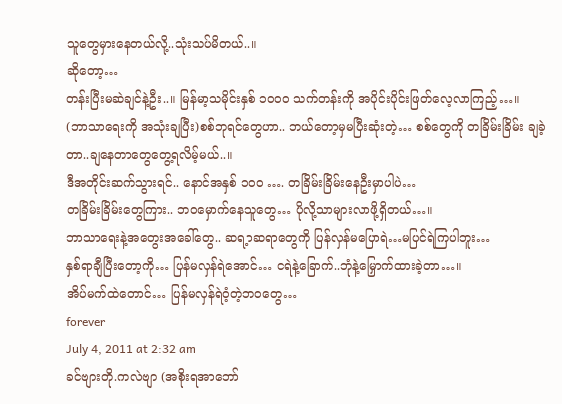သူတွေမှားနေတယ်လို့..သုံးသပ်မိတယ်..။
ဆိုတော့…
တန်းပြီးမဆဲချင်နဲ့ဦး..။ မြန်မာ့သမိုင်းနှစ် ၁၀၀ဝ သက်တန်းကို အပိုင်းပိုင်းဖြတ်လေ့လာကြည့်…။
(ဘာသာရေးကို အသုံးချပြီး)စစ်ဘုရင်တွေဟာ.. ဘယ်တော့မှမပြီးဆုံးတဲ့… စစ်တွေကို တခြိမ်းခြိမ်း ချခဲ့တာ..ချနေတာတွေတွေ့ရလိမ့်မယ်..။
ဒီအတိုင်းဆက်သွားရင်.. နောင်အနှစ် ၁၀ဝ …. တခြိမ်းခြိမ်းနေဦးမှာပါပဲ…
တခြိမ်းခြိမ်းတွေကြား.. ဘဝမှောက်နေသူတွေ… ပိုလို့သာများလာဖို့ရှိတယ်…။
ဘာသာရေးနဲ့အတွေးအခေါ်တွေ.. ဆရ့ာဆရာတွေကို ပြန်လှန်မပြောရဲ…မပြင်ရဲကြပါဘူး…
နှစ်ရာချီပြီးတော့ကို… ပြန်မလှန်ရဲအောင်… ငရဲနဲ့ခြောက်..ဘုံနဲ့မြှောက်ထားခဲ့တာ…။
အိပ်မက်ထဲတောင်… ပြန်မလှန်ရဲဝံ့တဲ့ဘဝတွေ…
forever
July 4, 2011 at 2:32 am
ခင်ဗျားတို.ကလဲဗျာ (အစိုးရအာဘော်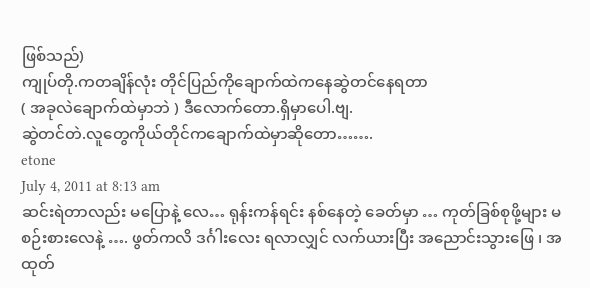ဖြစ်သည်)
ကျုပ်တို.ကတချိန်လုံး တိုင်ပြည်ကိုချောက်ထဲကနေဆွဲတင်နေရတာ
( အခုလဲချောက်ထဲမှာဘဲ ) ဒီလောက်တော.ရှိမှာပေါ.ဗျ.
ဆွဲတင်တဲ.လူတွေကိုယ်တိုင်ကချောက်ထဲမှာဆိုတော…….
etone
July 4, 2011 at 8:13 am
ဆင်းရဲတာလည်း မပြောနဲ့ လေ… ရုန်းကန်ရင်း နစ်နေတဲ့ ခေတ်မှာ … ကုတ်ခြစ်စုဖို့များ မစဉ်းစားလေနဲ့ …. ဖွတ်ကလိ ဒင်္ဂါးလေး ရလာလျှင် လက်ယားပြီး အညောင်းသွားဖြေ ၊ အထုတ်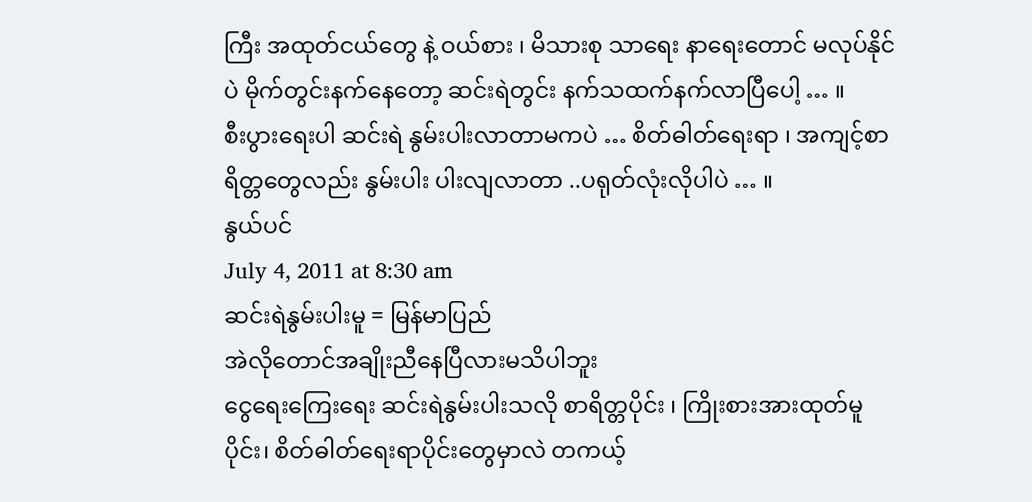ကြီး အထုတ်ငယ်တွေ နဲ့ ဝယ်စား ၊ မိသားစု သာရေး နာရေးတောင် မလုပ်နိုင်ပဲ မိုက်တွင်းနက်နေတော့ ဆင်းရဲတွင်း နက်သထက်နက်လာပြီပေါ့ … ။
စီးပွားရေးပါ ဆင်းရဲ နွမ်းပါးလာတာမကပဲ … စိတ်ဓါတ်ရေးရာ ၊ အကျင့်စာရိတ္တတွေလည်း နွမ်းပါး ပါးလျလာတာ ..ပရုတ်လုံးလိုပါပဲ … ။
နွယ်ပင်
July 4, 2011 at 8:30 am
ဆင်းရဲနွမ်းပါးမူ = မြန်မာပြည်
အဲလိုတောင်အချိုးညီနေပြီလားမသိပါဘူး
ငွေရေးကြေးရေး ဆင်းရဲနွမ်းပါးသလို စာရိတ္တပိုင်း ၊ ကြိုးစားအားထုတ်မူပိုင်း၊ စိတ်ဓါတ်ရေးရာပိုင်းတွေမှာလဲ တကယ့်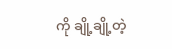ကို ချို့ချို့တဲ့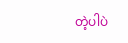တဲ့ပါပဲ